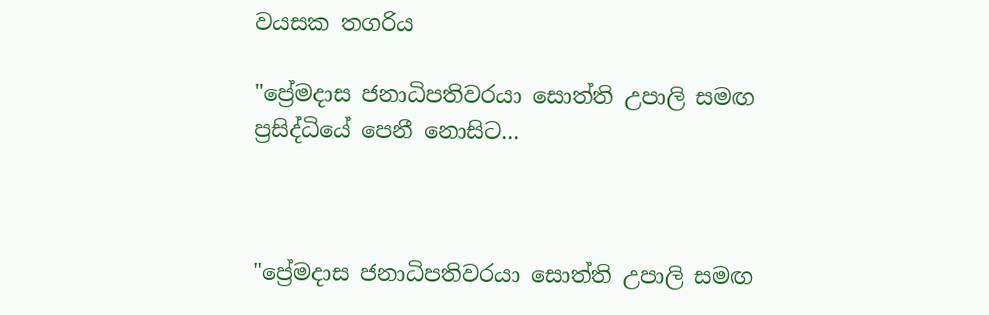වයසක තගරිය

"ප්‍රේමදාස ජනාධිපතිවරයා සොත්ති උපාලි සමඟ ප්‍රසිද්ධියේ පෙනී නොසිට...



"ප්‍රේමදාස ජනාධිපතිවරයා සොත්ති උපාලි සමඟ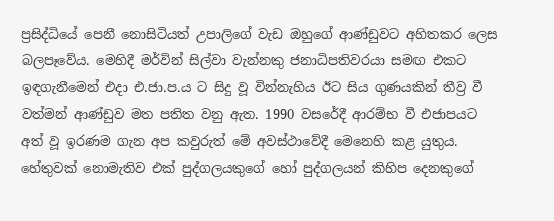ප්‍රසිද්ධියේ පෙනී නොසිටියත් උපාලිගේ වැඩ ඔහුගේ ආණ්‌ඩුවට අහිතකර ලෙස බලපෑවේය. මෙහිදී මර්වින් සිල්වා වැන්නකු ජනාධිපතිවරයා සමඟ එකට ඉඳගැනීමෙන් එදා එ.ජා.ප.ය ට සිදු වූ වින්නැහිය ඊට සිය ගුණයකින් තීව්‍ර වී වත්මන් ආණ්‌ඩුව මත පතිත වනු ඇත. 1990 වසරේදී ආරම්භ වී එජාපයට අත් වූ ඉරණම ගැන අප කවුරුත් මේ අවස්‌ථාවේදී මෙනෙහි කළ යුතුය. හේතුවක්‌ නොමැතිව එක්‌ පුද්ගලයකුගේ හෝ පුද්ගලයන් කිහිප දෙනකුගේ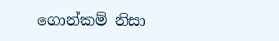ගොන්කම් නිසා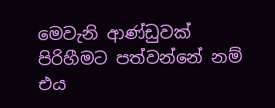මෙවැනි ආණ්‌ඩුවක්‌ පිරිහීමට පත්වන්නේ නම් එය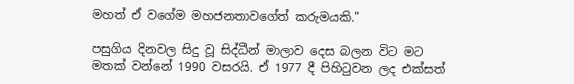මහත් ඒ වගේම මහජනතාවගේත් කරුමයකි."

පසුගිය දිනවල සිදු වූ සිද්ධීන් මාලාව දෙස බලන විට මට මතක්‌ වන්නේ 1990 වසරයි. ඒ 1977 දී පිහිටුවන ලද එක්‌සත්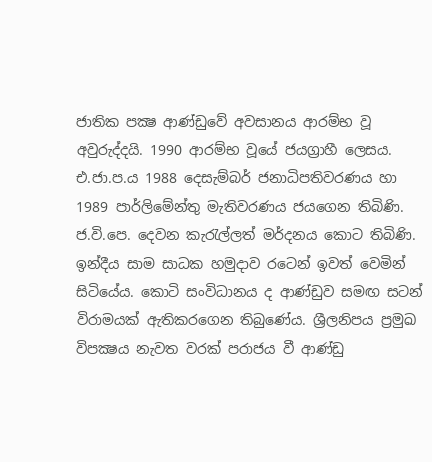ජාතික පක්‍ෂ ආණ්‌ඩුවේ අවසානය ආරම්භ වූ අවුරුද්දයි. 1990 ආරම්භ වූයේ ජයග්‍රාහී ලෙසය. එ.ජා.ප.ය 1988 දෙසැම්බර් ජනාධිපතිවරණය හා 1989 පාර්ලිමේන්තු මැතිවරණය ජයගෙන තිබිණි. ජ.වි.පෙ. දෙවන කැරැල්ලත් මර්දනය කොට තිබිණි. ඉන්දීය සාම සාධක හමුදාව රටෙන් ඉවත් වෙමින් සිටියේය. කොටි සංවිධානය ද ආණ්‌ඩුව සමඟ සටන් විරාමයක්‌ ඇතිකරගෙන තිබුණේය. ශ්‍රීලනිපය ප්‍රමුඛ විපක්‍ෂය නැවත වරක්‌ පරාජය වී ආණ්‌ඩු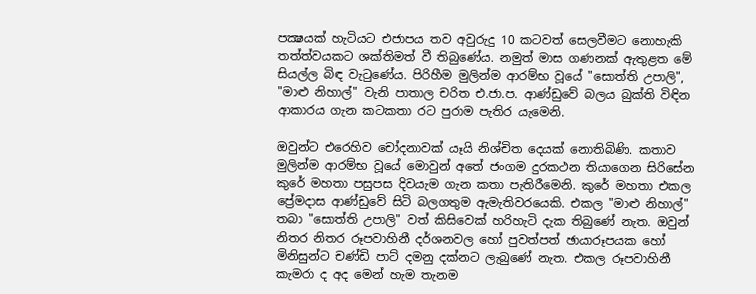පක්‍ෂයක්‌ හැටියට එජාපය තව අවුරුදු 10 කටවත් සෙලවීමට නොහැකි තත්ත්වයකට ශක්‌තිමත් වී තිබුණේය. නමුත් මාස ගණනක්‌ ඇතුළත මේ සියල්ල බිඳ වැටුණේය. පිරිහීම මුලින්ම ආරම්භ වූයේ "සොත්ති උපාලි", "මාළු නිහාල්" වැනි පාතාල චරිත එ.ජා.ප. ආණ්‌ඩුවේ බලය බුක්‌ති විඳින ආකාරය ගැන කටකතා රට පුරාම පැතිර යැමෙනි.

ඔවුන්ට එරෙහිව චෝදනාවක්‌ යෑයි නිශ්චිත දෙයක්‌ නොතිබිණි. කතාව මුලින්ම ආරම්භ වූයේ මොවුන් අතේ ජංගම දුරකථන තියාගෙන සිරිසේන කුරේ මහතා පසුපස දිවයැම ගැන කතා පැතිරීමෙනි. කුරේ මහතා එකල ප්‍රේමදාස ආණ්‌ඩුවේ සිටි බලගතුම ඇමැතිවරයෙකි. එකල "මාළු නිහාල්" තබා "සොත්ති උපාලි" වත් කිසිවෙක්‌ හරිහැටි දැක තිබුණේ නැත. ඔවුන් නිතර නිතර රූපවාහිනී දර්ශනවල හෝ පුවත්පත් ඡායාරූපයක හෝ මිනිසුන්ට චණ්‌ඩි පාට්‌ දමනු දක්‌නට ලැබුණේ නැත. එකල රූපවාහිනී කැමරා ද අද මෙන් හැම තැනම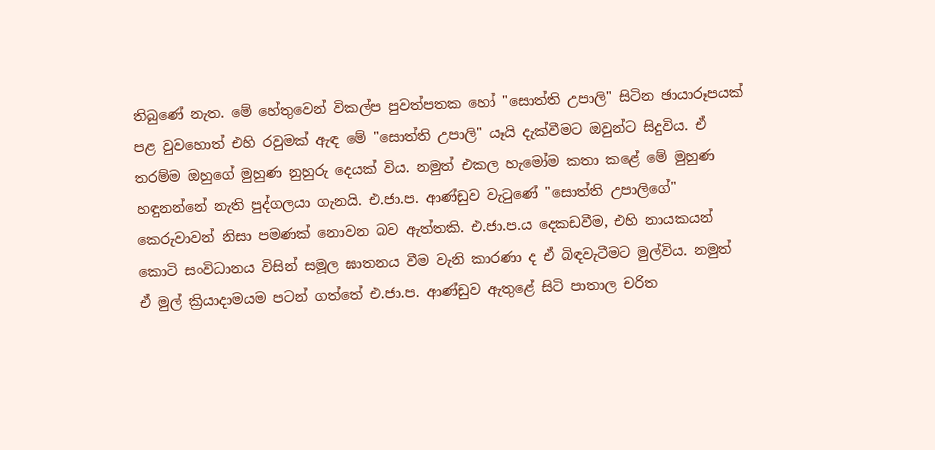තිබුණේ නැත. මේ හේතුවෙන් විකල්ප පුවත්පතක හෝ "සොත්ති උපාලි" සිටින ඡායාරූපයක්‌ පළ වුවහොත් එහි රවුමක්‌ ඇඳ මේ "සොත්ති උපාලි" යෑයි දැක්‌වීමට ඔවුන්ට සිදුවිය. ඒ තරම්ම ඔහුගේ මුහුණ නුහුරු දෙයක්‌ විය. නමුත් එකල හැමෝම කතා කළේ මේ මුහුණ හඳුනන්නේ නැති පුද්ගලයා ගැනයි. එ.ජා.ප. ආණ්‌ඩුව වැටුණේ "සොත්ති උපාලිගේ" කෙරුවාවන් නිසා පමණක්‌ නොවන බව ඇත්තකි. එ.ජා.ප.ය දෙකඩවීම, එහි නායකයන් කොටි සංවිධානය විසින් සමූල ඝාතනය වීම වැනි කාරණා ද ඒ බිඳවැටීමට මුල්විය. නමුත් ඒ මුල් ක්‍රියාදාමයම පටන් ගත්තේ එ.ජා.ප. ආණ්‌ඩුව ඇතුළේ සිටි පාතාල චරිත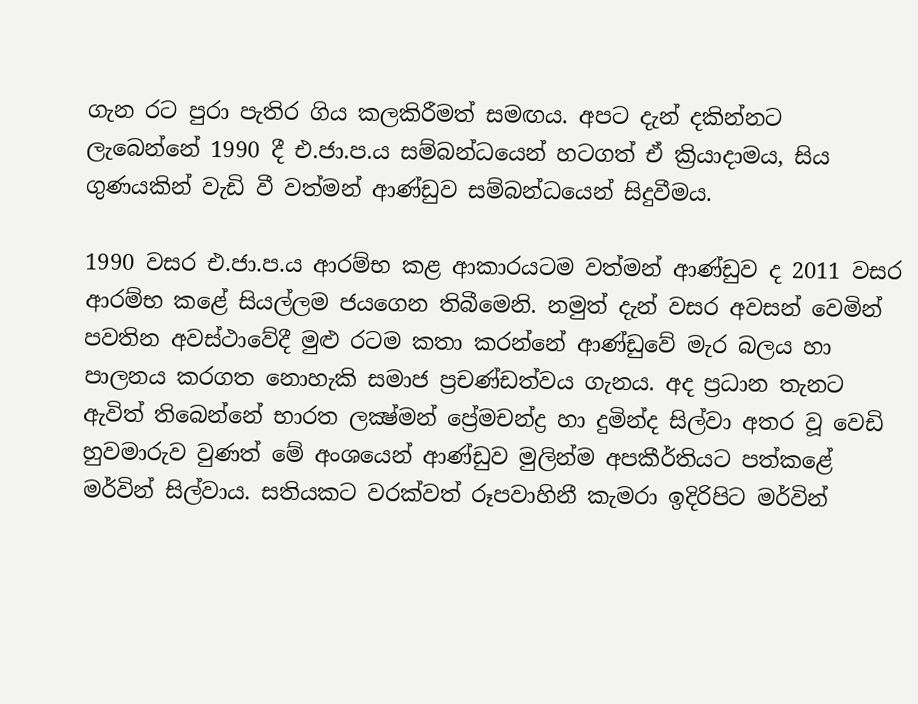ගැන රට පුරා පැතිර ගිය කලකිරීමත් සමඟය. අපට දැන් දකින්නට ලැබෙන්නේ 1990 දී එ.ජා.ප.ය සම්බන්ධයෙන් හටගත් ඒ ක්‍රියාදාමය, සිය ගුණයකින් වැඩි වී වත්මන් ආණ්‌ඩුව සම්බන්ධයෙන් සිදුවීමය.

1990 වසර එ.ජා.ප.ය ආරම්භ කළ ආකාරයටම වත්මන් ආණ්‌ඩුව ද 2011 වසර ආරම්භ කළේ සියල්ලම ජයගෙන තිබීමෙනි. නමුත් දැන් වසර අවසන් වෙමින් පවතින අවස්‌ථාවේදී මුළු රටම කතා කරන්නේ ආණ්‌ඩුවේ මැර බලය හා පාලනය කරගත නොහැකි සමාජ ප්‍රචණ්‌ඩත්වය ගැනය. අද ප්‍රධාන තැනට ඇවිත් තිබෙන්නේ භාරත ලක්‍ෂ්මන් ප්‍රේමචන්ද්‍ර හා දුමින්ද සිල්වා අතර වූ වෙඩි හුවමාරුව වුණත් මේ අංශයෙන් ආණ්‌ඩුව මුලින්ම අපකීර්තියට පත්කළේ මර්වින් සිල්වාය. සතියකට වරක්‌වත් රූපවාහිනී කැමරා ඉදිරිපිට මර්වින්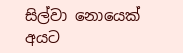සිල්වා නොයෙක්‌ අයට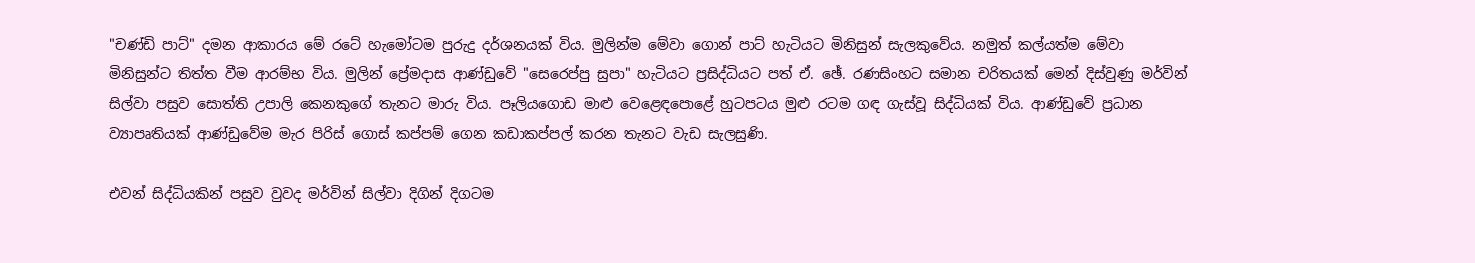"චණ්‌ඩි පාට්‌" දමන ආකාරය මේ රටේ හැමෝටම පුරුදු දර්ශනයක්‌ විය. මුලින්ම මේවා ගොන් පාට්‌ හැටියට මිනිසුන් සැලකුවේය. නමුත් කල්යත්ම මේවා මිනිසුන්ට තිත්ත වීම ආරම්භ විය. මුලින් ප්‍රේමදාස ආණ්‌ඩුවේ "සෙරෙප්පු සුපා" හැටියට ප්‍රසිද්ධියට පත් ඒ. ඡේ. රණසිංහට සමාන චරිතයක්‌ මෙන් දිස්‌වුණු මර්වින් සිල්වා පසුව සොත්ති උපාලි කෙනකුගේ තැනට මාරු විය. පෑලියගොඩ මාළු වෙළෙඳපොළේ හුටපටය මුළු රටම ගඳ ගැස්‌වූ සිද්ධියක්‌ විය. ආණ්‌ඩුවේ ප්‍රධාන ව්‍යාපෘතියක්‌ ආණ්‌ඩුවේම මැර පිරිස්‌ ගොස්‌ කප්පම් ගෙන කඩාකප්පල් කරන තැනට වැඩ සැලසුණි.

එවන් සිද්ධියකින් පසුව වුවද මර්වින් සිල්වා දිගින් දිගටම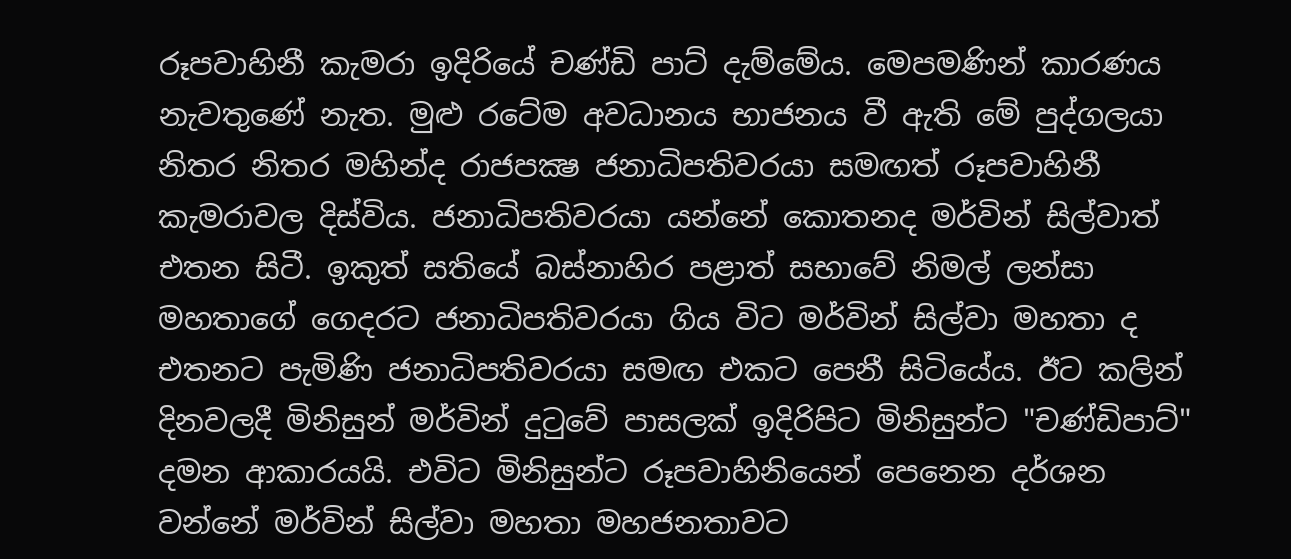රූපවාහිනී කැමරා ඉදිරියේ චණ්‌ඩි පාට්‌ දැම්මේය. මෙපමණින් කාරණය නැවතුණේ නැත. මුළු රටේම අවධානය භාජනය වී ඇති මේ පුද්ගලයා නිතර නිතර මහින්ද රාජපක්‍ෂ ජනාධිපතිවරයා සමඟත් රූපවාහිනී කැමරාවල දිස්‌විය. ජනාධිපතිවරයා යන්නේ කොතනද මර්වින් සිල්වාත් එතන සිටී. ඉකුත් සතියේ බස්‌නාහිර පළාත් සභාවේ නිමල් ලන්සා මහතාගේ ගෙදරට ජනාධිපතිවරයා ගිය විට මර්වින් සිල්වා මහතා ද එතනට පැමිණි ජනාධිපතිවරයා සමඟ එකට පෙනී සිටියේය. ඊට කලින් දිනවලදී මිනිසුන් මර්වින් දුටුවේ පාසලක්‌ ඉදිරිපිට මිනිසුන්ට "චණ්‌ඩිපාට්‌" දමන ආකාරයයි. එවිට මිනිසුන්ට රූපවාහිනියෙන් පෙනෙන දර්ශන වන්නේ මර්වින් සිල්වා මහතා මහජනතාවට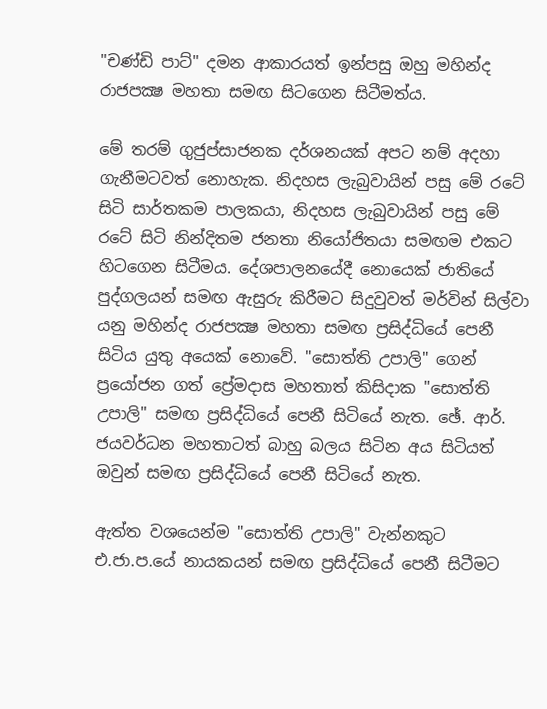"චණ්‌ඩි පාට්‌" දමන ආකාරයත් ඉන්පසු ඔහු මහින්ද රාජපක්‍ෂ මහතා සමඟ සිටගෙන සිටීමත්ය.

මේ තරම් ගුජුප්සාජනක දර්ශනයක්‌ අපට නම් අදහා ගැනීමටවත් නොහැක. නිදහස ලැබුවායින් පසු මේ රටේ සිටි සාර්තකම පාලකයා, නිදහස ලැබුවායින් පසු මේ රටේ සිටි නින්දිතම ජනතා නියෝජිතයා සමඟම එකට හිටගෙන සිටීමය. දේශපාලනයේදී නොයෙක්‌ ජාතියේ පුද්ගලයන් සමඟ ඇසුරු කිරීමට සිදුවුවත් මර්වින් සිල්වා යනු මහින්ද රාජපක්‍ෂ මහතා සමඟ ප්‍රසිද්ධියේ පෙනී සිටිය යුතු අයෙක්‌ නොවේ. "සොත්ති උපාලි" ගෙන් ප්‍රයෝජන ගත් ප්‍රේමදාස මහතාත් කිසිදාක "සොත්ති උපාලි" සමඟ ප්‍රසිද්ධියේ පෙනී සිටියේ නැත. ඡේ. ආර්. ජයවර්ධන මහතාටත් බාහු බලය සිටින අය සිටියත් ඔවුන් සමඟ ප්‍රසිද්ධියේ පෙනී සිටියේ නැත.

ඇත්ත වශයෙන්ම "සොත්ති උපාලි" වැන්නකුට එ.ජා.ප.යේ නායකයන් සමඟ ප්‍රසිද්ධියේ පෙනී සිටීමට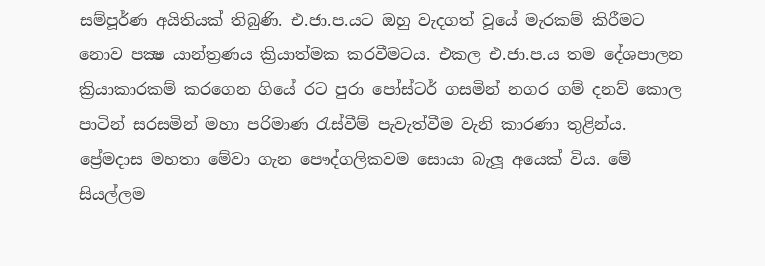සම්පූර්ණ අයිතියක්‌ තිබුණි. එ.ජා.ප.යට ඔහු වැදගත් වූයේ මැරකම් කිරීමට නොව පක්‍ෂ යාන්ත්‍රණය ක්‍රියාත්මක කරවීමටය. එකල එ.ජා.ප.ය තම දේශපාලන ක්‍රියාකාරකම් කරගෙන ගියේ රට පුරා පෝස්‌ටර් ගසමින් නගර ගම් දනව් කොල පාටින් සරසමින් මහා පරිමාණ රැස්‌වීම් පැවැත්වීම වැනි කාරණා තුළින්ය. ප්‍රේමදාස මහතා මේවා ගැන පෞද්ගලිකවම සොයා බැලූ අයෙක්‌ විය. මේ සියල්ලම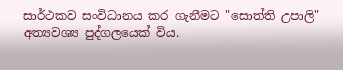සාර්ථකව සංවිධානය කර ගැනීමට "සොත්ති උපාලි" අත්‍යවශ්‍ය පුද්ගලයෙක්‌ විය.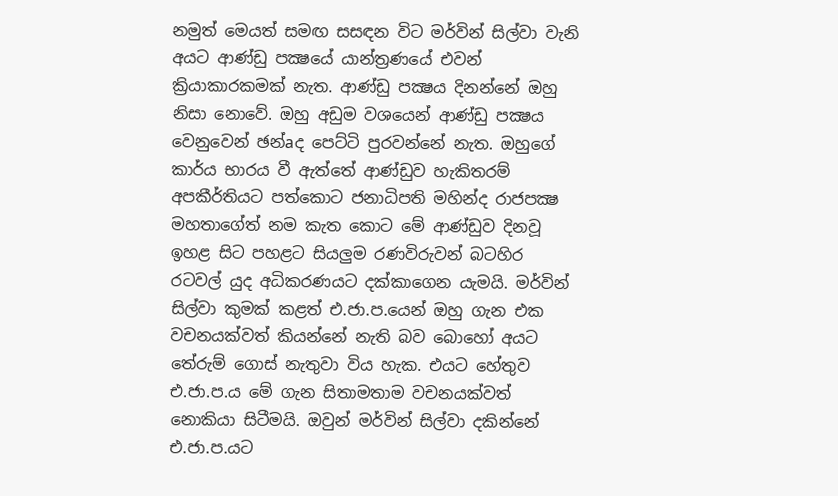නමුත් මෙයත් සමඟ සසඳන විට මර්වින් සිල්වා වැනි අයට ආණ්‌ඩු පක්‍ෂයේ යාන්ත්‍රණයේ එවන් ක්‍රියාකාරකමක්‌ නැත. ආණ්‌ඩු පක්‍ෂය දිනන්නේ ඔහු නිසා නොවේ. ඔහු අඩුම වශයෙන් ආණ්‌ඩු පක්‍ෂය වෙනුවෙන් ඡන්aද පෙට්‌ටි පුරවන්නේ නැත. ඔහුගේ කාර්ය භාරය වී ඇත්තේ ආණ්‌ඩුව හැකිතරම් අපකීර්තියට පත්කොට ජනාධිපති මහින්ද රාජපක්‍ෂ මහතාගේත් නම කැත කොට මේ ආණ්‌ඩුව දිනවූ ඉහළ සිට පහළට සියලුම රණවිරුවන් බටහිර රටවල් යුද අධිකරණයට දක්‌කාගෙන යැමයි. මර්වින් සිල්වා කුමක්‌ කළත් එ.ජා.ප.යෙන් ඔහු ගැන එක වචනයක්‌වත් කියන්නේ නැති බව බොහෝ අයට තේරුම් ගොස්‌ නැතුවා විය හැක. එයට හේතුව එ.ජා.ප.ය මේ ගැන සිතාමතාම වචනයක්‌වත් නොකියා සිටීමයි. ඔවුන් මර්වින් සිල්වා දකින්නේ එ.ජා.ප.යට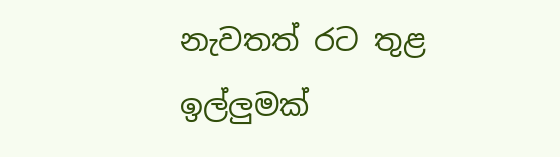නැවතත් රට තුළ ඉල්ලුමක්‌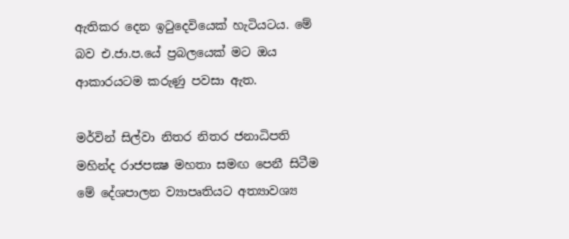ඇතිකර දෙන ඉටුදෙවියෙක්‌ හැටියටය. මේ බව එ.ජා.ප.යේ ප්‍රබලයෙක්‌ මට ඔය ආකාරයටම කරුණු පවසා ඇත.

මර්වින් සිල්වා නිතර නිතර ජනාධිපති මහින්ද රාජපක්‍ෂ මහතා සමඟ පෙනී සිටීම මේ දේශපාලන ව්‍යාපෘතියට අත්‍යාවශ්‍ය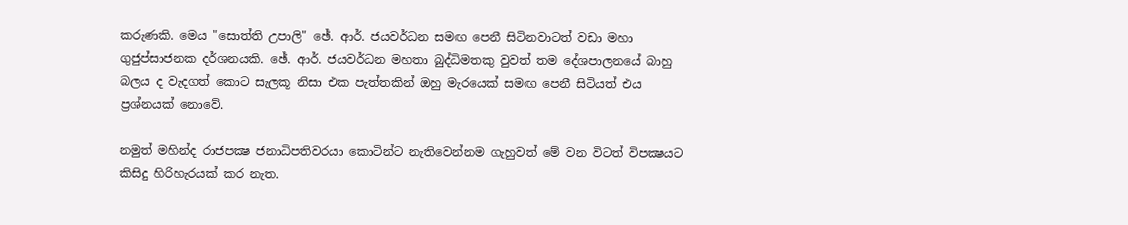කරුණකි. මෙය "සොත්ති උපාලි" ඡේ. ආර්. ජයවර්ධන සමඟ පෙනී සිටිනවාටත් වඩා මහා ගුජුප්සාජනක දර්ශනයකි. ඡේ. ආර්. ජයවර්ධන මහතා බුද්ධිමතකු වුවත් තම දේශපාලනයේ බාහු බලය ද වැදගත් කොට සැලකූ නිසා එක පැත්තකින් ඔහු මැරයෙක්‌ සමඟ පෙනී සිටියත් එය ප්‍රශ්නයක්‌ නොවේ.

නමුත් මහින්ද රාජපක්‍ෂ ජනාධිපතිවරයා කොටින්ට නැතිවෙන්නම ගැහුවත් මේ වන විටත් විපක්‍ෂයට කිසිදු හිරිහැරයක්‌ කර නැත.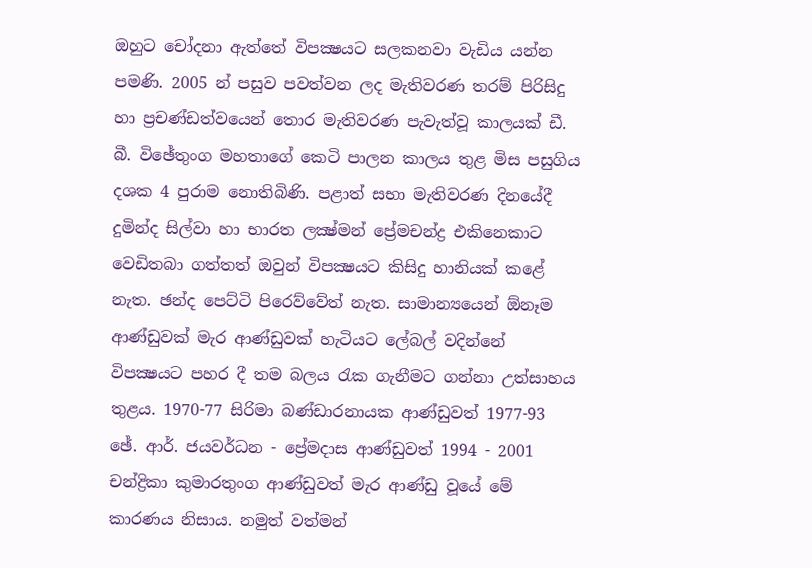ඔහුට චෝදනා ඇත්තේ විපක්‍ෂයට සලකනවා වැඩිය යන්න පමණි. 2005 න් පසුව පවත්වන ලද මැතිවරණ තරම් පිරිසිදු හා ප්‍රචණ්‌ඩත්වයෙන් තොර මැතිවරණ පැවැත්වූ කාලයක්‌ ඩී. බී. විඡේතුංග මහතාගේ කෙටි පාලන කාලය තුළ මිස පසුගිය දශක 4 පුරාම නොතිබිණි. පළාත් සභා මැතිවරණ දිනයේදී දුමින්ද සිල්වා හා භාරත ලක්‍ෂ්මන් ප්‍රේමචන්ද්‍ර එකිනෙකාට වෙඩිතබා ගත්තත් ඔවුන් විපක්‍ෂයට කිසිදු හානියක්‌ කළේ නැත. ඡන්ද පෙට්‌ටි පිරෙව්වේත් නැත. සාමාන්‍යයෙන් ඕනෑම ආණ්‌ඩුවක්‌ මැර ආණ්‌ඩුවක්‌ හැටියට ලේබල් වදින්නේ විපක්‍ෂයට පහර දී තම බලය රැක ගැනීමට ගන්නා උත්සාහය තුළය. 1970-77 සිරිමා බණ්‌ඩාරනායක ආණ්‌ඩුවත් 1977-93 ඡේ. ආර්. ජයවර්ධන - ප්‍රේමදාස ආණ්‌ඩුවත් 1994 - 2001 චන්ද්‍රිකා කුමාරතුංග ආණ්‌ඩුවත් මැර ආණ්‌ඩු වූයේ මේ කාරණය නිසාය. නමුත් වත්මන්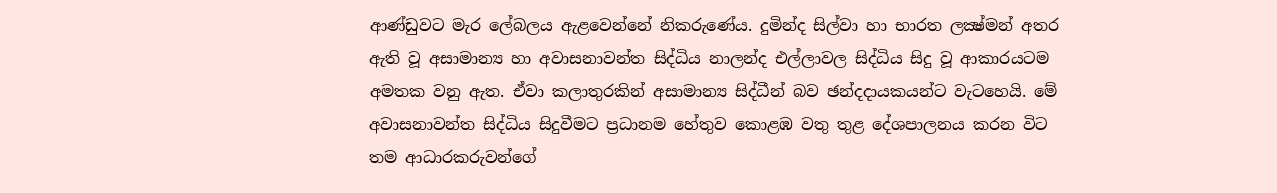ආණ්‌ඩුවට මැර ලේබලය ඇළවෙන්නේ නිකරුණේය. දුමින්ද සිල්වා හා භාරත ලක්‍ෂ්මන් අතර ඇති වූ අසාමාන්‍ය හා අවාසනාවන්ත සිද්ධිය නාලන්ද එල්ලාවල සිද්ධිය සිදු වූ ආකාරයටම අමතක වනු ඇත. ඒවා කලාතුරකින් අසාමාන්‍ය සිද්ධීන් බව ඡන්දදායකයන්ට වැටහෙයි. මේ අවාසනාවන්ත සිද්ධිය සිදුවීමට ප්‍රධානම හේතුව කොළඹ වතු තුළ දේශපාලනය කරන විට තම ආධාරකරුවන්ගේ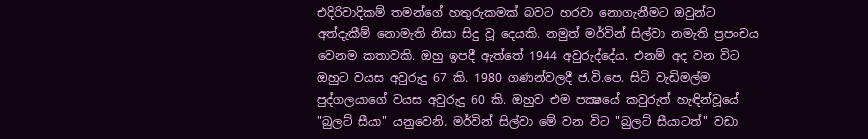එදිරිවාදිකම් තමන්ගේ හතුරුකමක්‌ බවට හරවා නොගැනීමට ඔවුන්ට අත්දැකීම් නොමැති නිසා සිදු වූ දෙයකි. නමුත් මර්වින් සිල්වා නමැති ප්‍රපංචය වෙනම කතාවකි. ඔහු ඉපදී ඇත්තේ 1944 අවුරුද්දේය. එනම් අද වන විට ඔහුට වයස අවුරුදු 67 කි. 1980 ගණන්වලදී ජ.වි.පෙ. සිටි වැඩිමල්ම පුද්ගලයාගේ වයස අවුරුදු 60 කි. ඔහුව එම පක්‍ෂයේ කවුරුත් හැඳින්වූයේ "බුලට්‌ සීයා" යනුවෙනි. මර්වින් සිල්වා මේ වන විට "බුලට්‌ සීයාටත්" වඩා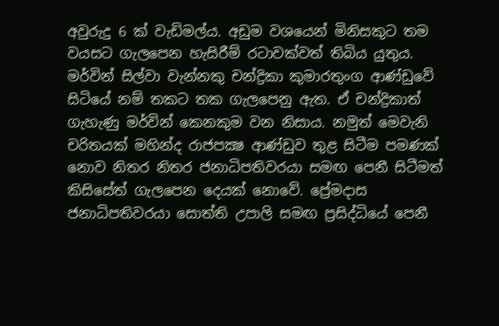අවුරුදු 6 ක්‌ වැඩිමල්ය. අඩුම වශයෙන් මිනිසකුට තම වයසට ගැලපෙන හැසිරීම් රටාවක්‌වත් තිබිය යුතුය. මර්වින් සිල්වා වැන්නකු චන්ද්‍රිකා කුමාරතුංග ආණ්‌ඩුවේ සිටියේ නම් තකට තක ගැලපෙනු ඇත. ඒ චන්ද්‍රිකාත් ගැහැණු මර්වින් කෙනකුම වන නිසාය. නමුත් මෙවැනි චරිතයක්‌ මහින්ද රාජපක්‍ෂ ආණ්‌ඩුව තුළ සිටීම පමණක්‌ නොව නිතර නිතර ජනාධිපතිවරයා සමඟ පෙනී සිටීමත් කිසිසේත් ගැලපෙන දෙයක්‌ නොවේ. ප්‍රේමදාස ජනාධිපතිවරයා සොත්ති උපාලි සමඟ ප්‍රසිද්ධියේ පෙනී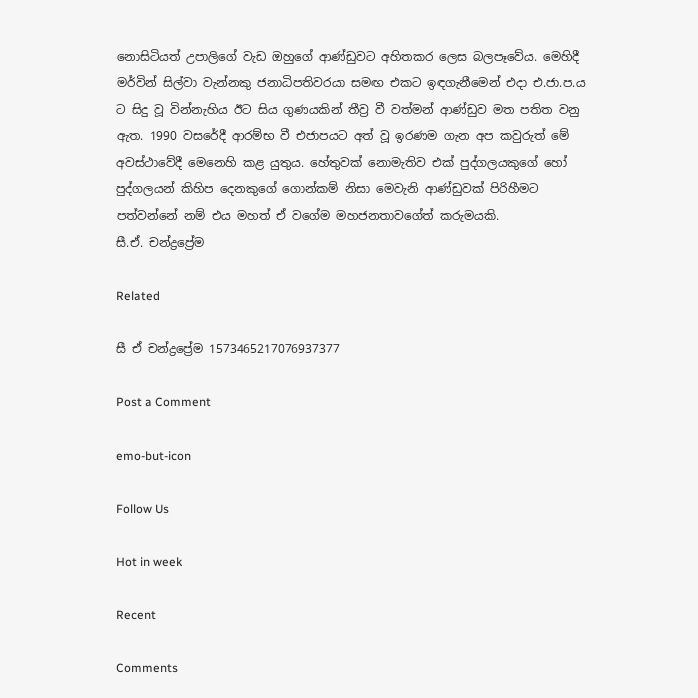නොසිටියත් උපාලිගේ වැඩ ඔහුගේ ආණ්‌ඩුවට අහිතකර ලෙස බලපෑවේය. මෙහිදී මර්වින් සිල්වා වැන්නකු ජනාධිපතිවරයා සමඟ එකට ඉඳගැනීමෙන් එදා එ.ජා.ප.ය ට සිදු වූ වින්නැහිය ඊට සිය ගුණයකින් තීව්‍ර වී වත්මන් ආණ්‌ඩුව මත පතිත වනු ඇත. 1990 වසරේදී ආරම්භ වී එජාපයට අත් වූ ඉරණම ගැන අප කවුරුත් මේ අවස්‌ථාවේදී මෙනෙහි කළ යුතුය. හේතුවක්‌ නොමැතිව එක්‌ පුද්ගලයකුගේ හෝ පුද්ගලයන් කිහිප දෙනකුගේ ගොන්කම් නිසා මෙවැනි ආණ්‌ඩුවක්‌ පිරිහීමට පත්වන්නේ නම් එය මහත් ඒ වගේම මහජනතාවගේත් කරුමයකි.
සී.ඒ. චන්ද්‍රප්‍රේම

Related

සී ඒ චන්ද්‍රප්‍රේම 1573465217076937377

Post a Comment

emo-but-icon

Follow Us

Hot in week

Recent

Comments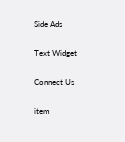Side Ads

Text Widget

Connect Us

item